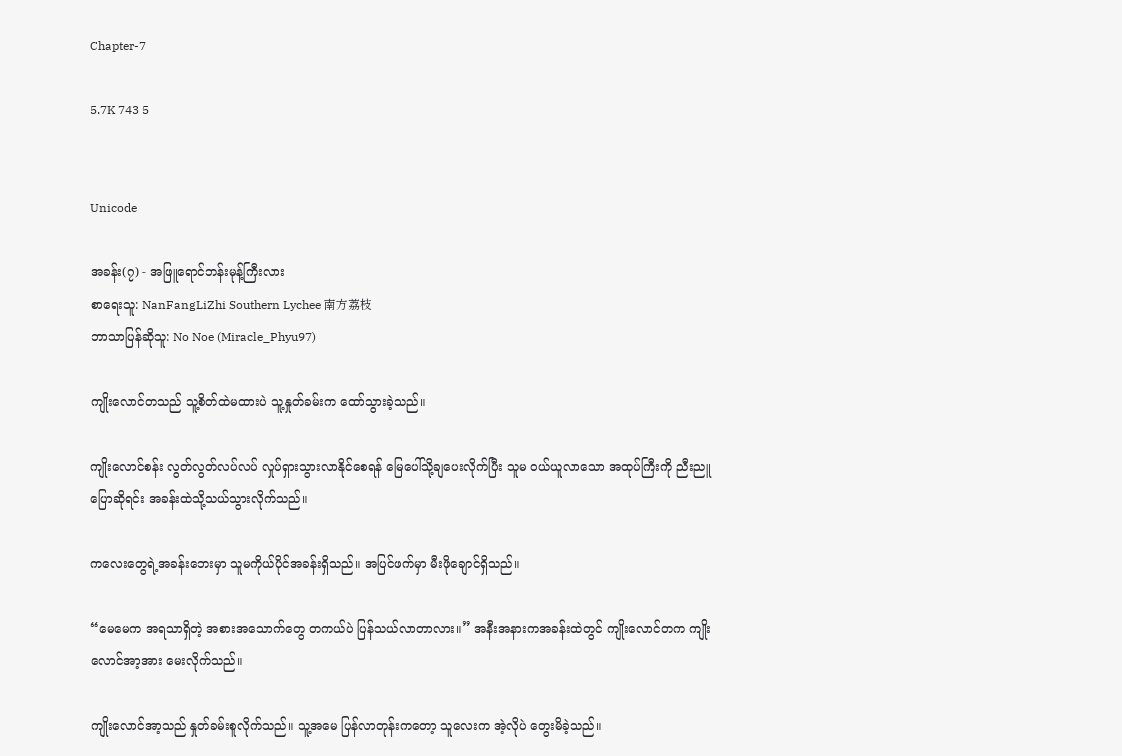Chapter-7

5.7K 743 5


Unicode

အခန်း(၇) - အဖြူရောင်ဘန်းမုန့်ကြီးလား
စာရေးသူ: NanFangLiZhi Southern Lychee 南方荔枝
ဘာသာပြန်ဆိုသူ: No Noe (Miracle_Phyu97)

ကျိုးလောင်တသည် သူ့စိတ်ထဲမထားပဲ သူ့နှုတ်ခမ်းက ထော်သွားခဲ့သည်။

ကျိုးလောင်စန်း လွတ်လွတ်လပ်လပ် လှုပ်ရှားသွားလာနိုင်စေရန် မြေပေါ်သို့ချပေးလိုက်ပြီး သူမ ဝယ်ယူလာသော အထုပ်ကြီးကို ညီးညူပြောဆိုရင်း အခန်းထဲသို့သယ်သွားလိုက်သည်။

ကလေးတွေရဲ့အခန်းဘေးမှာ သူမကိုယ်ပိုင်အခန်းရှိသည်။ အပြင်ဖက်မှာ မီးဖိုချောင်ရှိသည်။

“မေမေက အရသာရှိတဲ့ အစားအသောက်တွေ တကယ်ပဲ ပြန်သယ်လာတာလား။” အနီးအနားကအခန်းထဲတွင် ကျိုးလောင်တက ကျိုးလောင်အာ့အား မေးလိုက်သည်။

ကျိုးလောင်အာ့သည် နှုတ်ခမ်းစူလိုက်သည်။ သူ့အမေ ပြန်လာတုန်းကတော့ သူလေးက အဲ့လိုပဲ တွေးမိခဲ့သည်။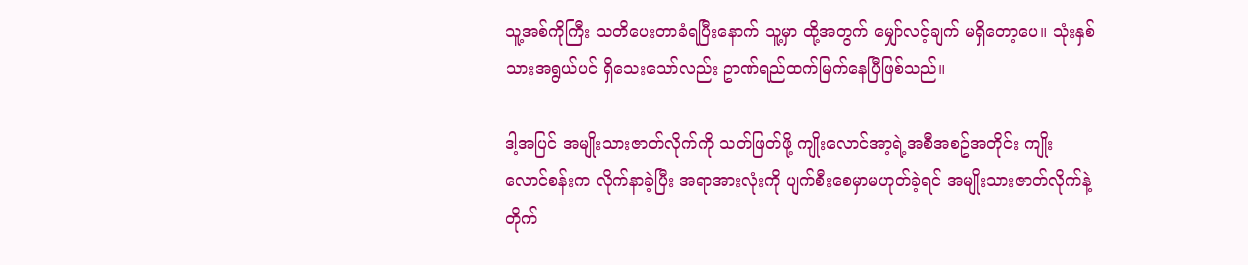သူ့အစ်ကိုကြီး သတိပေးတာခံရပြီးနောက် သူ့မှာ ထို့အတွက် မျှော်လင့်ချက် မရှိတော့ပေ။ သုံးနှစ်သားအရွယ်ပင် ရှိသေးသော်လည်း ဥာဏ်ရည်ထက်မြက်နေပြီဖြစ်သည်။

ဒါ့အပြင် အမျိုးသားဇာတ်လိုက်ကို သတ်ဖြတ်ဖို့ ကျိုးလောင်အာ့ရဲ့အစီအစဥ်အတိုင်း ကျိုးလောင်စန်းက လိုက်နာခဲ့ပြီး အရာအားလုံးကို ပျက်စီးစေမှာမဟုတ်ခဲ့ရင် အမျိုးသားဇာတ်လိုက်နဲ့တိုက်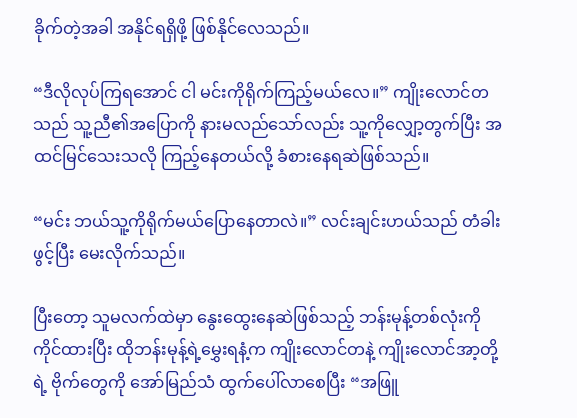ခိုက်တဲ့အခါ အနိုင်ရရှိဖို့ ဖြစ်နိုင်လေသည်။

“ဒီလိုလုပ်ကြရအောင် ငါ မင်းကိုရိုက်ကြည့်မယ်လေ။” ကျိုးလောင်တသည် သူ့ညီ၏အပြောကို နားမလည်သော်လည်း သူ့ကိုလျှော့တွက်ပြီး အထင်မြင်သေးသလို ကြည့်နေတယ်လို့ ခံစားနေရဆဲဖြစ်သည်။

“မင်း ဘယ်သူ့ကိုရိုက်မယ်ပြောနေတာလဲ။” လင်းချင်းဟယ်သည် တံခါးဖွင့်ပြီး မေးလိုက်သည်။

ပြီးတော့ သူမလက်ထဲမှာ နွေးထွေးနေဆဲဖြစ်သည့် ဘန်းမုန့်တစ်လုံးကို ကိုင်ထားပြီး ထိုဘန်းမုန့်ရဲ့မွှေးရနံ့က ကျိုးလောင်တနဲ့ ကျိုးလောင်အာ့တို့ရဲ့ ဗိုက်တွေကို အော်မြည်သံ ထွက်ပေါ်လာစေပြီး “အဖြူ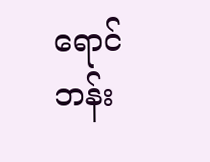ရောင်ဘန်း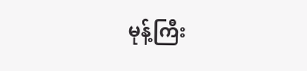မုန့်ကြီး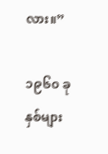လား။”

၁၉၆၀ ခုနှစ်များ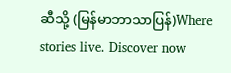ဆီသို့ (မြန်မာဘာသာပြန်)Where stories live. Discover now